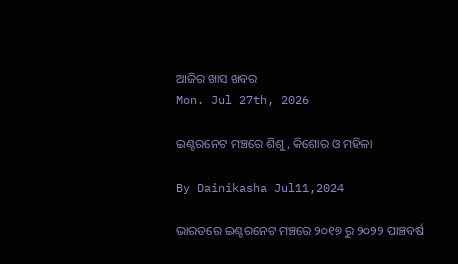ଆଜିର ଖାସ ଖବର
Mon. Jul 27th, 2026

ଇଣ୍ଟରନେଟ ମଞ୍ଚରେ ଶିଶୁ, କିଶୋର ଓ ମହିଳା

By Dainikasha Jul11,2024

ଭାରତରେ ଇଣ୍ଟରନେଟ ମଞ୍ଚରେ ୨୦୧୭ ରୁ ୨୦୨୨ ପାଞ୍ଚବର୍ଷ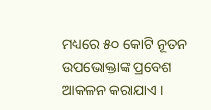ମଧ୍ୟରେ ୫୦ କୋଟି ନୂତନ ଉପଭୋକ୍ତାଙ୍କ ପ୍ରବେଶ ଆକଳନ କରାଯାଏ ।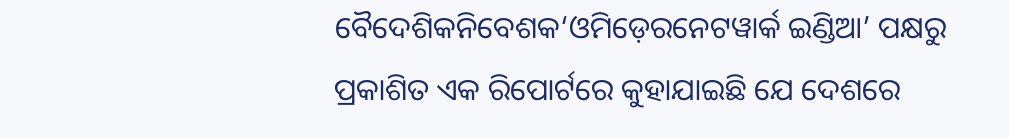ବୈଦେଶିକନିବେଶକ‘ଓମିଡ଼େରନେଟୱାର୍କ ଇଣ୍ଡିଆ’ ପକ୍ଷରୁ ପ୍ରକାଶିତ ଏକ ରିପୋର୍ଟରେ କୁହାଯାଇଛି ଯେ ଦେଶରେ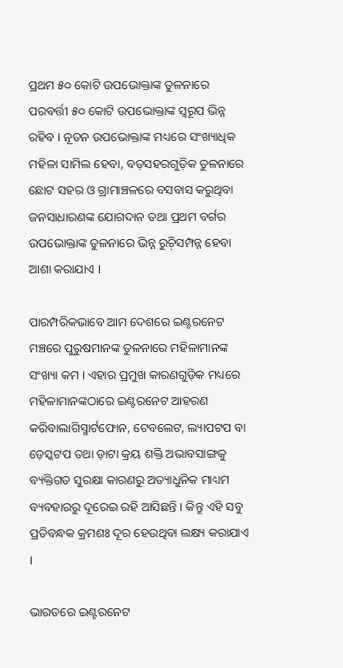ପ୍ରଥମ ୫୦ କୋଟି ଉପଭୋକ୍ତାଙ୍କ ତୁଳନାରେ ପରବର୍ତ୍ତୀ ୫୦ କୋଟି ଉପଭୋକ୍ତାଙ୍କ ସ୍ଵରୂପ ଭିନ୍ନ ରହିବ । ନୂତନ ଉପଭୋକ୍ତାଙ୍କ ମଧ୍ୟରେ ସଂଖ୍ୟାଧିକ ମହିଳା ସାମିଲ ହେବା, ବଡ଼ସହରଗୁଡ଼ିକ ତୁଳନାରେ ଛୋଟ ସହର ଓ ଗ୍ରାମାଞ୍ଚଳରେ ବସବାସ କରୁଥିବା ଜନସାଧାରଣଙ୍କ ଯୋଗଦାନ ତଥା ପ୍ରଥମ ବର୍ଗର ଉପଭୋକ୍ତାଙ୍କ ତୁଳନାରେ ଭିନ୍ନ ରୁଚ଼ିସମ୍ପନ୍ନ ହେବା ଆଶା କରାଯାଏ ।

ପାରମ୍ପରିକଭାବେ ଆମ ଦେଶରେ ଇଣ୍ଟରନେଟ ମଞ୍ଚରେ ପୁରୁଷମାନଙ୍କ ତୁଳନାରେ ମହିଳାମାନଙ୍କ ସଂଖ୍ୟା କମ । ଏହାର ପ୍ରମୁଖ କାରଣଗୁଡ଼ିକ ମଧ୍ୟରେ ମହିଳାମାନଙ୍କଠାରେ ଇଣ୍ଟରନେଟ ଆହରଣ କରିବାଲାଗିସ୍ମାର୍ଟଫୋନ, ଟେବଲେଟ, ଲ୍ୟାପଟପ ବା ଡ଼େସ୍କଟପ ତଥା ଡ଼ାଟା କ୍ରୟ ଶକ୍ତି ଅଭାବସାଙ୍ଗକୁ ବ୍ୟକ୍ତିଗତ ସୁରକ୍ଷା କାରଣରୁ ଅତ୍ୟାଧୁନିକ ମାଧ୍ୟମ ବ୍ୟବହାରରୁ ଦୂରେଇ ରହି ଆସିଛନ୍ତି । କିନ୍ତୁ ଏହି ସବୁ ପ୍ରତିବନ୍ଧକ କ୍ରମଶଃ ଦୂର ହେଉଥିବା ଲକ୍ଷ୍ୟ କରାଯାଏ ।

ଭାରତରେ ଇଣ୍ଟରନେଟ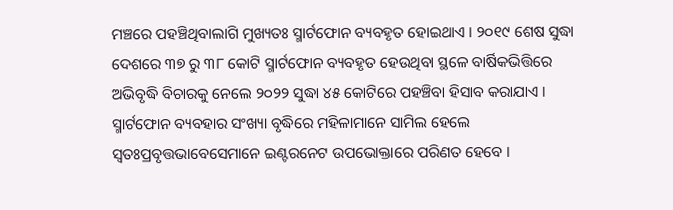ମଞ୍ଚରେ ପହଞ୍ଚିଥିବାଲାଗି ମୁଖ୍ୟତଃ ସ୍ମାର୍ଟଫୋନ ବ୍ୟବହୃତ ହୋଇଥାଏ । ୨୦୧୯ ଶେଷ ସୁଦ୍ଧା ଦେଶରେ ୩୭ ରୁ ୩୮ କୋଟି ସ୍ମାର୍ଟଫୋନ ବ୍ୟବହୃତ ହେଉଥିବା ସ୍ଥଳେ ବାର୍ଷିକଭିତ୍ତିରେ ଅଭିବୃଦ୍ଧି ବିଚାରକୁ ନେଲେ ୨୦୨୨ ସୁଦ୍ଧା ୪୫ କୋଟିରେ ପହଞ୍ଚିବା ହିସାବ କରାଯାଏ । ସ୍ମାର୍ଟଫୋନ ବ୍ୟବହାର ସଂଖ୍ୟା ବୃଦ୍ଧିରେ ମହିଳାମାନେ ସାମିଲ ହେଲେ ସ୍ୱତଃପ୍ରବୃତ୍ତଭାବେସେମାନେ ଇଣ୍ଟରନେଟ ଉପଭୋକ୍ତାରେ ପରିଣତ ହେବେ ।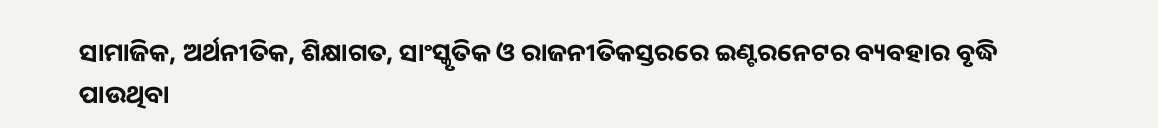ସାମାଜିକ, ଅର୍ଥନୀତିକ, ଶିକ୍ଷାଗତ, ସାଂସ୍କୃତିକ ଓ ରାଜନୀତିକସ୍ତରରେ ଇଣ୍ଟରନେଟର ବ୍ୟବହାର ବୃଦ୍ଧି ପାଉଥିବା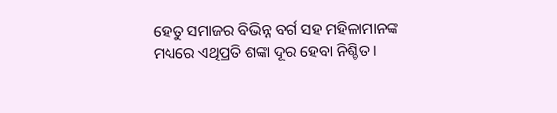ହେତୁ ସମାଜର ବିଭିନ୍ନ ବର୍ଗ ସହ ମହିଳାମାନଙ୍କ ମଧ୍ୟରେ ଏଥିପ୍ରତି ଶଙ୍କା ଦୂର ହେବା ନିଶ୍ଚିତ ।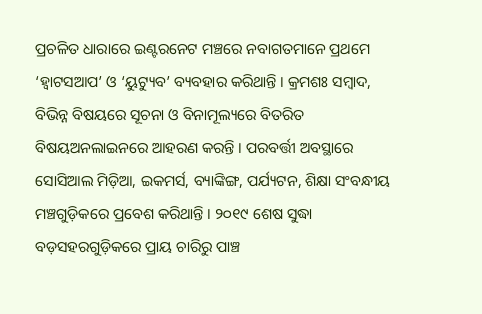ପ୍ରଚଳିତ ଧାରାରେ ଇଣ୍ଟରନେଟ ମଞ୍ଚରେ ନବାଗତମାନେ ପ୍ରଥମେ ‘ହ୍ୱାଟସଆପ’ ଓ ‘ୟୁଟ୍ୟୁବ’ ବ୍ୟବହାର କରିଥାନ୍ତି । କ୍ରମଶଃ ସମ୍ୱାଦ, ବିଭିନ୍ନ ବିଷୟରେ ସୂଚନା ଓ ବିନାମୂଲ୍ୟରେ ବିତରିତ ବିଷୟଅନଲାଇନରେ ଆହରଣ କରନ୍ତି । ପରବର୍ତ୍ତୀ ଅବସ୍ଥାରେ ସୋସିଆଲ ମିଡ଼ିଆ, ଇକମର୍ସ, ବ୍ୟାଙ୍କିଙ୍ଗ, ପର୍ଯ୍ୟଟନ, ଶିକ୍ଷା ସଂବନ୍ଧୀୟ ମଞ୍ଚଗୁଡ଼ିକରେ ପ୍ରବେଶ କରିଥାନ୍ତି । ୨୦୧୯ ଶେଷ ସୁଦ୍ଧା ବଡ଼ସହରଗୁଡ଼ିକରେ ପ୍ରାୟ ଚାରିରୁ ପାଞ୍ଚ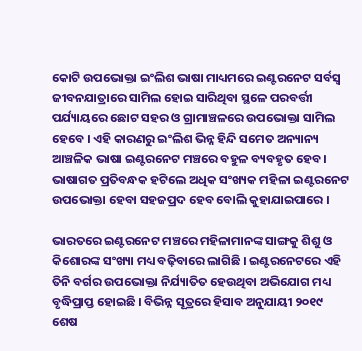କୋଟି ଉପଭୋକ୍ତା ଇଂଲିଶ ଭାଷା ମାଧ୍ୟମରେ ଇଣ୍ଟରନେଟ ସର୍ବସ୍ୱ ଜୀବନଯାତ୍ରାରେ ସାମିଲ ହୋଇ ସାରିଥିବା ସ୍ଥଳେ ପରବର୍ତ୍ତୀ ପର୍ଯ୍ୟାୟରେ ଛୋଟ ସହର ଓ ଗ୍ରାମାଞ୍ଚଳରେ ଉପଭୋକ୍ତା ସାମିଲ ହେବେ । ଏହି କାରଣରୁ ଇଂଲିଶ ଭିନ୍ନ ହିନ୍ଦି ସମେତ ଅନ୍ୟାନ୍ୟ ଆଞ୍ଚଳିକ ଭାଷା ଇଣ୍ଟରନେଟ ମଞ୍ଚରେ ବହୁଳ ବ୍ୟବହୃତ ହେବ । ଭାଷାଗତ ପ୍ରତିବନ୍ଧକ ହଟିଲେ ଅଧିକ ସଂଖ୍ୟକ ମହିଳା ଇଣ୍ଟରନେଟ ଉପଭୋକ୍ତା ହେବା ସହଜପ୍ରଦ ହେବ ବୋଲି କୁହାଯାଇପାରେ ।

ଭାରତରେ ଇଣ୍ଟରନେଟ ମଞ୍ଚରେ ମହିଳାମାନଙ୍କ ସାଙ୍ଗକୁ ଶିଶୁ ଓ କିଶୋରଙ୍କ ସଂଖ୍ୟା ମଧ୍ୟ ବଢ଼ିବାରେ ଲାଗିଛି । ଇଣ୍ଟରନେଟରେ ଏହି ତିନି ବର୍ଗର ଉପଭୋକ୍ତା ନିର୍ଯ୍ୟାତିତ ହେଉଥିବା ଅଭିଯୋଗ ମଧ୍ୟ ବୃଦ୍ଧିପ୍ରାପ୍ତ ହୋଇଛି । ବିଭିନ୍ନ ସୂତ୍ରରେ ହିସାବ ଅନୁଯାୟୀ ୨୦୧୯ ଶେଷ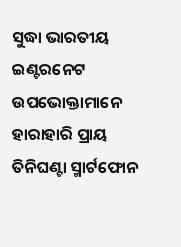ସୁଦ୍ଧା ଭାରତୀୟ ଇଣ୍ଟରନେଟ ଉପଭୋକ୍ତାମାନେ ହାରାହାରି ପ୍ରାୟ ତିନିଘଣ୍ଟା ସ୍ମାର୍ଟଫୋନ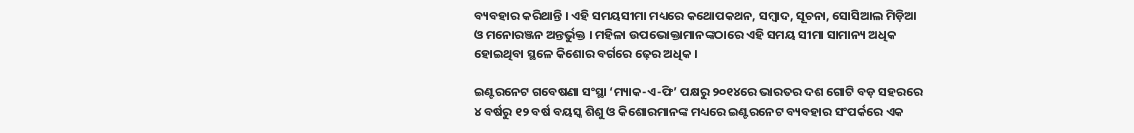ବ୍ୟବହାର କରିଥାନ୍ତି । ଏହି ସମୟସୀମା ମଧ୍ୟରେ କଥୋପକଥନ, ସମ୍ୱାଦ, ସୂଚନା, ସୋସିଆଲ ମିଡ଼ିଆ ଓ ମନୋରଞ୍ଜନ ଅନ୍ତର୍ଭୁକ୍ତ । ମହିଳା ଉପଭୋକ୍ତାମାନଙ୍କଠାରେ ଏହି ସମୟ ସୀମା ସାମାନ୍ୟ ଅଧିକ ହୋଇଥିବା ସ୍ଥଳେ କିଶୋର ବର୍ଗରେ ଢ଼େର ଅଧିକ ।

ଇଣ୍ଟରନେଟ ଗବେଷଣା ସଂସ୍ଥା ‘ମ୍ୟାକ-ଏ-ଫି’ ପକ୍ଷରୁ ୨୦୧୪ରେ ଭାରତର ଦଶ ଗୋଟି ବଡ଼ ସହରରେ ୪ ବର୍ଷରୁ ୧୨ ବର୍ଷ ବୟସ୍କ ଶିଶୁ ଓ କିଶୋରମାନଙ୍କ ମଧ୍ୟରେ ଇଣ୍ଟରନେଟ ବ୍ୟବହାର ସଂପର୍କରେ ଏକ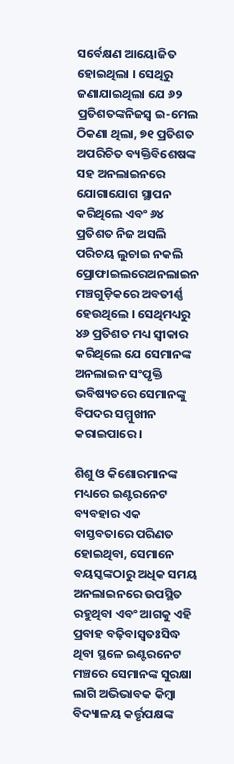ସର୍ବେକ୍ଷଣ ଆୟୋଜିତ ହୋଇଥିଲା । ସେଥିରୁ ଜଣାଯାଇଥିଲା ଯେ ୬୨ ପ୍ରତିଶତଙ୍କନିଜସ୍ୱ ଇ-ମେଲ ଠିକଣା ଥିଲା, ୭୧ ପ୍ରତିଶତ ଅପରିଚିତ ବ୍ୟକ୍ତିବିଶେଷଙ୍କ ସହ ଅନଲାଇନରେ ଯୋଗାଯୋଗ ସ୍ଥାପନ କରିଥିଲେ ଏବଂ ୬୪ ପ୍ରତିଶତ ନିଜ ଅସଲି ପରିଚୟ ଲୁଚାଇ ନକଲି ପ୍ରୋଫାଇଲରେଅନଲାଇନ ମଞ୍ଚଗୁଡ଼ିକରେ ଅବତୀର୍ଣ୍ଣ ହେଉଥିଲେ । ସେଥିମଧ୍ୟରୁ ୪୬ ପ୍ରତିଶତ ମଧ୍ୟ ସ୍ୱୀକାର କରିଥିଲେ ଯେ ସେମାନଙ୍କ ଅନଲାଇନ ସଂପୃକ୍ତି ଭବିଷ୍ୟତରେ ସେମାନଙ୍କୁ ବିପଦର ସମ୍ମୁଖୀନ କରାଇପାରେ ।

ଶିଶୁ ଓ କିଶୋରମାନଙ୍କ ମଧ୍ୟରେ ଇଣ୍ଟରନେଟ ବ୍ୟବହାର ଏକ ବାସ୍ତବତାରେ ପରିଣତ ହୋଇଥିବା, ସେମାନେ ବୟସ୍କଙ୍କଠାରୁ ଅଧିକ ସମୟ ଅନଲାଇନରେ ଉପସ୍ଥିତ ରହୁଥିବା ଏବଂ ଆଗକୁ ଏହି ପ୍ରବାହ ବଢ଼ିବାସ୍ୱତଃସିଦ୍ଧ ଥିବା ସ୍ଥଳେ ଇଣ୍ଟରନେଟ ମଞ୍ଚରେ ସେମାନଙ୍କ ସୁରକ୍ଷା ଲାଗି ଅଭିଭାବକ କିମ୍ୱା ବିଦ୍ୟାଳୟ କର୍ତ୍ତୃପକ୍ଷଙ୍କ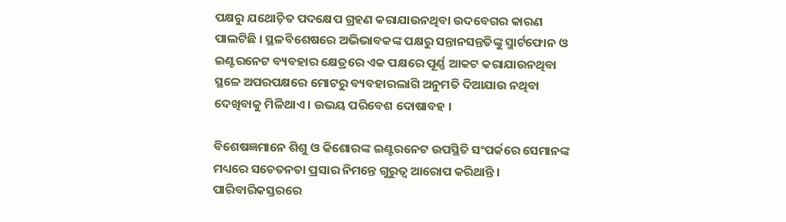ପକ୍ଷରୁ ଯଥୋଚ଼ିତ ପଦକ୍ଷେପ ଗ୍ରହଣ କରାଯାଉନଥିବା ଉଦବେଗର କାରଣ ପାଲଟିଛି । ସ୍ଥଳବିଶେଷରେ ଅଭିଭାବକଙ୍କ ପକ୍ଷରୁ ସନ୍ତାନସନ୍ତତିଙ୍କୁ ସ୍ମାର୍ଟଫୋନ ଓ ଇଣ୍ଟରନେଟ ବ୍ୟବହାର କ୍ଷେତ୍ରରେ ଏକ ପକ୍ଷରେ ପୂର୍ଣ୍ଣ ଆକଟ କରାଯାଉନଥିବା ସ୍ଥଳେ ଅପରପକ୍ଷରେ ମୋଟରୁ ବ୍ୟବହାରଲାଗି ଅନୁମତି ଦିଆଯାଉ ନଥିବା ଦେଖିବାକୁ ମିଳିଥାଏ । ଉଭୟ ପରିବେଶ ଦୋଷାବହ ।

ବିଶେଷଜ୍ଞମାନେ ଶିଶୁ ଓ କିଶୋରଙ୍କ ଇଣ୍ଟରନେଟ ଉପସ୍ଥିତି ସଂପର୍କରେ ସେମାନଙ୍କ ମଧ୍ୟରେ ସଚେତନତା ପ୍ରସାର ନିମନ୍ତେ ଗୁରୁତ୍ୱ ଆରୋପ କରିଥାନ୍ତି । ପାରିବାରିକସ୍ତରରେ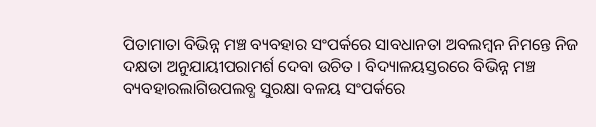ପିତାମାତା ବିଭିନ୍ନ ମଞ୍ଚ ବ୍ୟବହାର ସଂପର୍କରେ ସାବଧାନତା ଅବଲମ୍ୱନ ନିମନ୍ତେ ନିଜ ଦକ୍ଷତା ଅନୁଯାୟୀପରାମର୍ଶ ଦେବା ଉଚିତ । ବିଦ୍ୟାଳୟସ୍ତରରେ ବିଭିନ୍ନ ମଞ୍ଚ ବ୍ୟବହାରଲାଗିଉପଲବ୍ଧ ସୁରକ୍ଷା ବଳୟ ସଂପର୍କରେ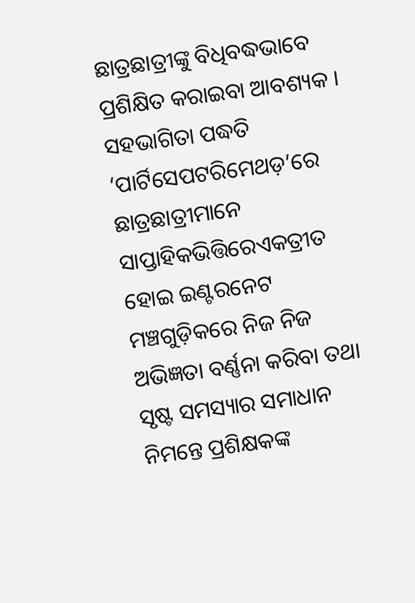ଛାତ୍ରଛାତ୍ରୀଙ୍କୁ ବିଧିବଦ୍ଧଭାବେ ପ୍ରଶିକ୍ଷିତ କରାଇବା ଆବଶ୍ୟକ । ସହଭାଗିତା ପଦ୍ଧତି ‘ପାର୍ଟିସେପଟରିମେଥଡ଼’ରେ ଛାତ୍ରଛାତ୍ରୀମାନେ ସାପ୍ତାହିକଭିତ୍ତିରେଏକତ୍ରୀତ ହୋଇ ଇଣ୍ଟରନେଟ ମଞ୍ଚଗୁଡ଼ିକରେ ନିଜ ନିଜ ଅଭିଜ୍ଞତା ବର୍ଣ୍ଣନା କରିବା ତଥା ସୃଷ୍ଟ ସମସ୍ୟାର ସମାଧାନ ନିମନ୍ତେ ପ୍ରଶିକ୍ଷକଙ୍କ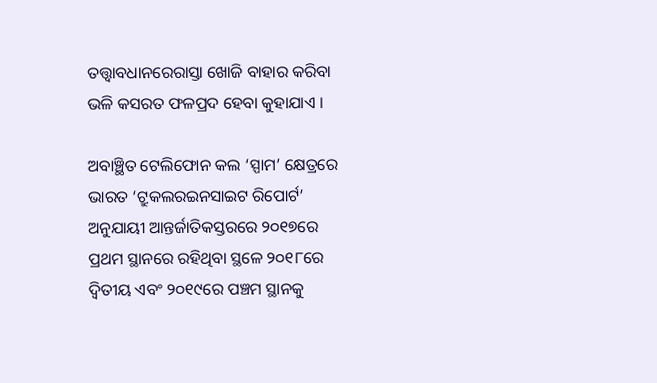ତତ୍ତ୍ୱାବଧାନରେରାସ୍ତା ଖୋଜି ବାହାର କରିବା ଭଳି କସରତ ଫଳପ୍ରଦ ହେବା କୁହାଯାଏ ।

ଅବାଞ୍ଛିତ ଟେଲିଫୋନ କଲ ‘ସ୍ପାମ’ କ୍ଷେତ୍ରରେ ଭାରତ ‘ଟ୍ରୁକଲରଇନସାଇଟ ରିପୋର୍ଟ’ ଅନୁଯାୟୀ ଆନ୍ତର୍ଜାତିକସ୍ତରରେ ୨୦୧୭ରେ ପ୍ରଥମ ସ୍ଥାନରେ ରହିଥିବା ସ୍ଥଳେ ୨୦୧୮ରେ ଦ୍ୱିତୀୟ ଏବଂ ୨୦୧୯ରେ ପଞ୍ଚମ ସ୍ଥାନକୁ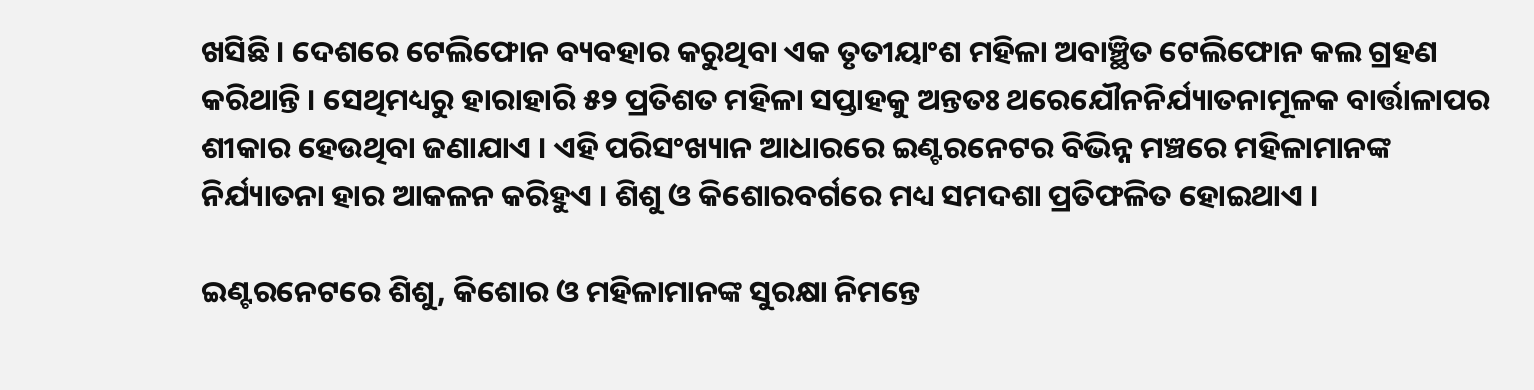ଖସିଛି । ଦେଶରେ ଟେଲିଫୋନ ବ୍ୟବହାର କରୁଥିବା ଏକ ତୃତୀୟାଂଶ ମହିଳା ଅବାଞ୍ଛିତ ଟେଲିଫୋନ କଲ ଗ୍ରହଣ କରିଥାନ୍ତି । ସେଥିମଧ୍ୟରୁ ହାରାହାରି ୫୨ ପ୍ରତିଶତ ମହିଳା ସପ୍ତାହକୁ ଅନ୍ତତଃ ଥରେଯୌନନିର୍ଯ୍ୟାତନାମୂଳକ ବାର୍ତ୍ତାଳାପର ଶୀକାର ହେଉଥିବା ଜଣାଯାଏ । ଏହି ପରିସଂଖ୍ୟାନ ଆଧାରରେ ଇଣ୍ଟରନେଟର ବିଭିନ୍ନ ମଞ୍ଚରେ ମହିଳାମାନଙ୍କ ନିର୍ଯ୍ୟାତନା ହାର ଆକଳନ କରିହୁଏ । ଶିଶୁ ଓ କିଶୋରବର୍ଗରେ ମଧ୍ୟ ସମଦଶା ପ୍ରତିଫଳିତ ହୋଇଥାଏ ।

ଇଣ୍ଟରନେଟରେ ଶିଶୁ, କିଶୋର ଓ ମହିଳାମାନଙ୍କ ସୁରକ୍ଷା ନିମନ୍ତେ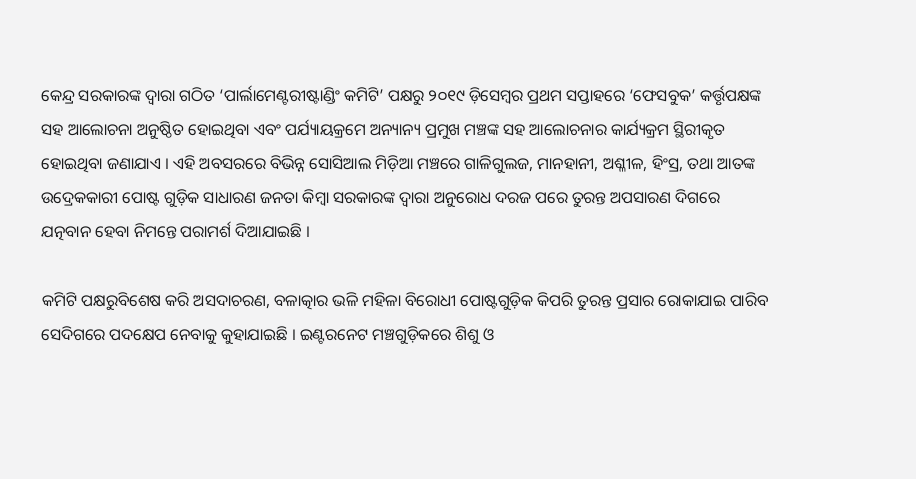କେନ୍ଦ୍ର ସରକାରଙ୍କ ଦ୍ୱାରା ଗଠିତ ‘ପାର୍ଲାମେଣ୍ଟରୀଷ୍ଟାଣ୍ଡିଂ କମିଟି’ ପକ୍ଷରୁ ୨୦୧୯ ଡ଼ିସେମ୍ୱର ପ୍ରଥମ ସପ୍ତାହରେ ‘ଫେସବୁକ’ କର୍ତ୍ତୃପକ୍ଷଙ୍କ ସହ ଆଲୋଚନା ଅନୁଷ୍ଠିତ ହୋଇଥିବା ଏବଂ ପର୍ଯ୍ୟାୟକ୍ରମେ ଅନ୍ୟାନ୍ୟ ପ୍ରମୁଖ ମଞ୍ଚଙ୍କ ସହ ଆଲୋଚନାର କାର୍ଯ୍ୟକ୍ରମ ସ୍ଥିରୀକୃତ ହୋଇଥିବା ଜଣାଯାଏ । ଏହି ଅବସରରେ ବିଭିନ୍ନ ସୋସିଆଲ ମିଡ଼ିଆ ମଞ୍ଚରେ ଗାଳିଗୁଲଜ, ମାନହାନୀ, ଅଶ୍ଳୀଳ, ହିଂସ୍ର, ତଥା ଆତଙ୍କ ଉଦ୍ରେକକାରୀ ପୋଷ୍ଟ ଗୁଡ଼ିକ ସାଧାରଣ ଜନତା କିମ୍ୱା ସରକାରଙ୍କ ଦ୍ୱାରା ଅନୁରୋଧ ଦରଜ ପରେ ତୁରନ୍ତ ଅପସାରଣ ଦିଗରେ ଯତ୍ନବାନ ହେବା ନିମନ୍ତେ ପରାମର୍ଶ ଦିଆଯାଇଛି ।

କମିଟି ପକ୍ଷରୁବିଶେଷ କରି ଅସଦାଚରଣ, ବଳାତ୍କାର ଭଳି ମହିଳା ବିରୋଧୀ ପୋଷ୍ଟଗୁଡ଼ିକ କିପରି ତୁରନ୍ତ ପ୍ରସାର ରୋକାଯାଇ ପାରିବ ସେଦିଗରେ ପଦକ୍ଷେପ ନେବାକୁ କୁହାଯାଇଛି । ଇଣ୍ଟରନେଟ ମଞ୍ଚଗୁଡ଼ିକରେ ଶିଶୁ ଓ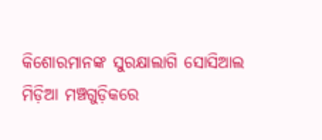କିଶୋରମାନଙ୍କ ସୁରକ୍ଷାଲାଗି ସୋସିଆଲ ମିଡ଼ିଆ ମଞ୍ଚଗୁଡ଼ିକରେ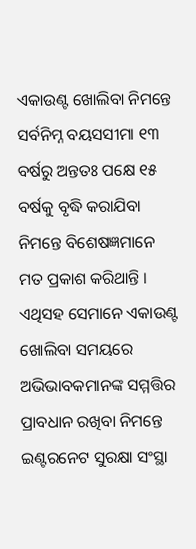ଏକାଉଣ୍ଟ ଖୋଲିବା ନିମନ୍ତେ ସର୍ବନିମ୍ନ ବୟସସୀମା ୧୩ ବର୍ଷରୁ ଅନ୍ତତଃ ପକ୍ଷେ ୧୫ ବର୍ଷକୁ ବୃଦ୍ଧି କରାଯିବା ନିମନ୍ତେ ବିଶେଷଜ୍ଞମାନେ ମତ ପ୍ରକାଶ କରିଥାନ୍ତି । ଏଥିସହ ସେମାନେ ଏକାଉଣ୍ଟ ଖୋଲିବା ସମୟରେ ଅଭିଭାବକମାନଙ୍କ ସମ୍ମତ୍ତିର ପ୍ରାବଧାନ ରଖିବା ନିମନ୍ତେ ଇଣ୍ଟରନେଟ ସୁରକ୍ଷା ସଂସ୍ଥା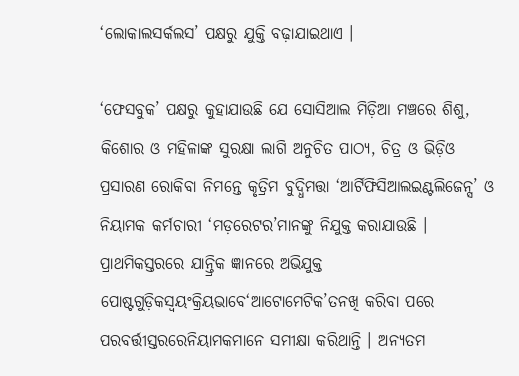‘ଲୋକାଲସର୍କଲସ’ ପକ୍ଷରୁ ଯୁକ୍ତି ବଢ଼ାଯାଇଥାଏ ।

‘ଫେସବୁକ’ ପକ୍ଷରୁ କୁହାଯାଉଛି ଯେ ସୋସିଆଲ ମିଡ଼ିଆ ମଞ୍ଚରେ ଶିଶୁ, କିଶୋର ଓ ମହିଳାଙ୍କ ସୁରକ୍ଷା ଲାଗି ଅନୁଚିତ ପାଠ୍ୟ, ଚିତ୍ର ଓ ଭିଡ଼ିଓ ପ୍ରସାରଣ ରୋକିବା ନିମନ୍ତେ କୃତ୍ରିମ ବୁଦ୍ଧିମତ୍ତା ‘ଆର୍ଟିଫିସିଆଲଇଣ୍ଟଲିଜେନ୍ସ’ ଓ ନିୟାମକ କର୍ମଚାରୀ ‘ମଡ଼ରେଟର’ମାନଙ୍କୁ ନିଯୁକ୍ତ କରାଯାଉଛି । ପ୍ରାଥମିକସ୍ତରରେ ଯାନ୍ତ୍ରିକ ଜ୍ଞାନରେ ଅଭିଯୁକ୍ତ ପୋଷ୍ଟଗୁଡ଼ିକସ୍ୱୟଂକ୍ରିୟଭାବେ‘ଆଟୋମେଟିକ’ତନଖି କରିବା ପରେ ପରବର୍ତ୍ତୀସ୍ତରରେନିୟାମକମାନେ ସମୀକ୍ଷା କରିଥାନ୍ତି । ଅନ୍ୟତମ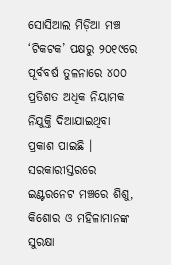ସୋସିଆଲ ମିଡ଼ିଆ ମଞ୍ଚ ‘ଟିକଟକ’ ପକ୍ଷରୁ ୨୦୧୯ରେ ପୂର୍ବବର୍ଷ ତୁଳନାରେ ୪୦୦ ପ୍ରତିଶତ ଅଧିକ ନିୟାମକ ନିଯୁକ୍ତି ଦିଆଯାଇଥିବା ପ୍ରକାଶ ପାଇଛି । ସରକାରୀସ୍ତରରେ ଇଣ୍ଟରନେଟ ମଞ୍ଚରେ ଶିଶୁ, କିଶୋର ଓ ମହିଳାମାନଙ୍କ ସୁରକ୍ଷା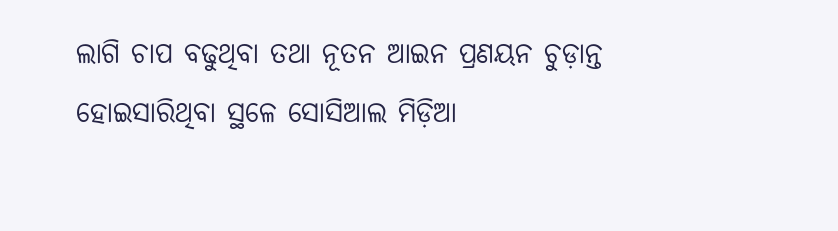ଲାଗି ଚାପ ବଢୁଥିବା ତଥା ନୂତନ ଆଇନ ପ୍ରଣୟନ ଚୁଡ଼ାନ୍ତ ହୋଇସାରିଥିବା ସ୍ଥଳେ ସୋସିଆଲ ମିଡ଼ିଆ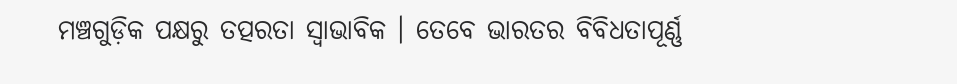ମଞ୍ଚଗୁଡ଼ିକ ପକ୍ଷରୁ ତତ୍ପରତା ସ୍ୱାଭାବିକ । ତେବେ ଭାରତର ବିବିଧତାପୂର୍ଣ୍ଣ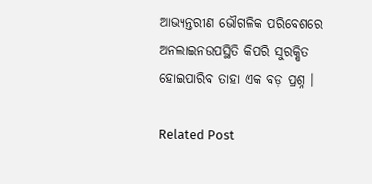ଆଭ୍ୟନ୍ତରୀଣ ଭୌଗଳିକ ପରିବେଶରେ ଅନଲାଇନଉପସ୍ଥିତି କିପରି ସୁରକ୍ଷିତ ହୋଇପାରିବ ତାହା ଏକ ବଡ଼ ପ୍ରଶ୍ନ ।

Related Post